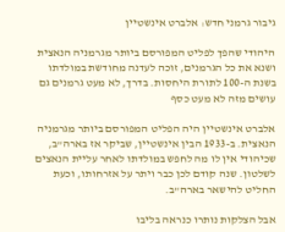גיבור גרמני חדש: אלברט אינשטיין

היהודי שהפך לפליט המפורסם ביותר מגרמניה הנאצית ושנא את כל הגרמנים, זוכה לעדנה מחודשת במולדתו בשנת ה-100 לתורת היחסות. בדרך, לא מעט גרמנים גם עושים מזה לא מעט כסף

אלברט אינשטיין היה הפליט המפורסם ביותר מגרמניה הנאצית. ב-1933 הבין אינשטיין, שביקר אז בארה"ב, שכיהודי אין לו מה לחפש במולדתו לאחר עליית הנאצים לשלטון. שנה קודם לכן כבר ויתר על אזרחותו, וכעת החליט להישאר בארה"ב.

אבל הצלקות נותרו כנראה בליבו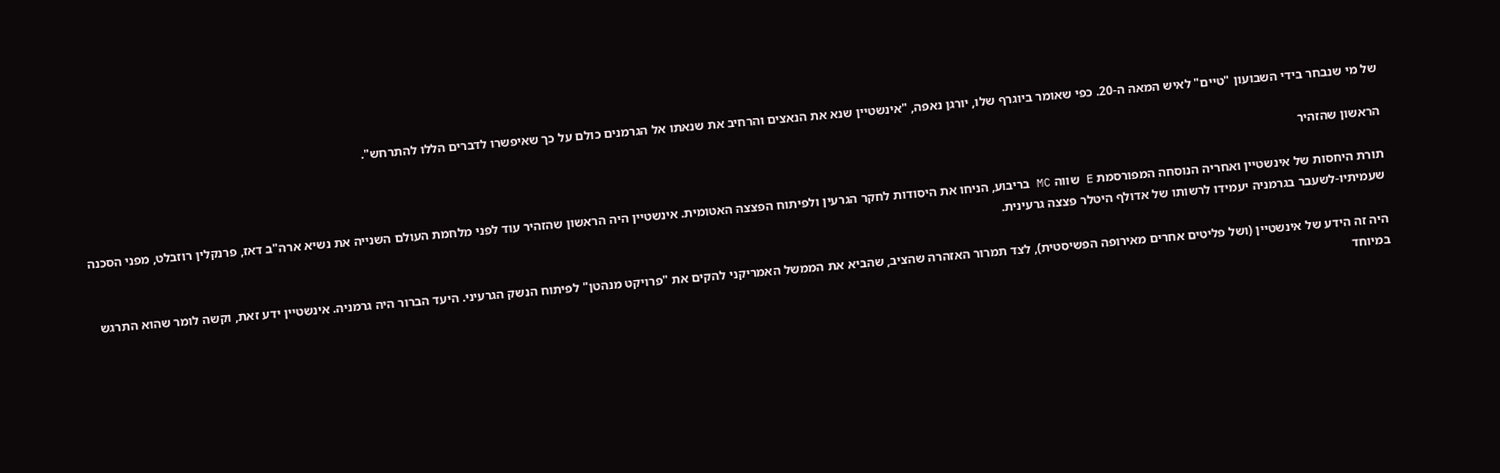של מי שנבחר בידי השבועון "טיים" לאיש המאה ה-20. כפי שאומר ביוגרף שלו, יורגן נאפה, "אינשטיין שנא את הנאצים והרחיב את שנאתו אל הגרמנים כולם על כך שאיפשרו לדברים הללו להתרחש".

הראשון שהזהיר

תורת היחסות של אינשטיין ואחריה הנוסחה המפורסמת E שווה MC בריבוע, הניחו את היסודות לחקר הגרעין ולפיתוח הפצצה האטומית. אינשטיין היה הראשון שהזהיר עוד לפני מלחמת העולם השנייה את נשיא ארה"ב דאז, פרנקלין רוזבלט, מפני הסכנה שעמיתיו-לשעבר בגרמניה יעמידו לרשותו של אדולף היטלר פצצה גרעינית.

היה זה הידע של אינשטיין (ושל פליטים אחרים מאירופה הפשיסטית), לצד תמרור האזהרה שהציב, שהביא את הממשל האמריקני להקים את "פרויקט מנהטן" לפיתוח הנשק הגרעיני. היעד הברור היה גרמניה. אינשטיין ידע זאת, וקשה לומר שהוא התרגש במיוחד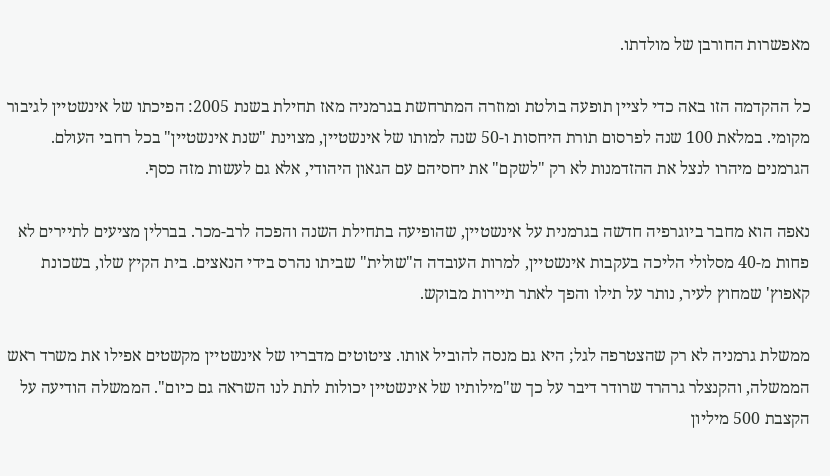מאפשרות החורבן של מולדתו.

כל ההקדמה הזו באה כדי לציין תופעה בולטת ומוזרה המתרחשת בגרמניה מאז תחילת בשנת 2005: הפיכתו של אינשטיין לגיבור מקומי. במלאת 100 שנה לפרסום תורת היחסות ו-50 שנה למותו של אינשטיין, מצוינת "שנת אינשטיין" בכל רחבי העולם. הגרמנים מיהרו לנצל את ההזדמנות לא רק "לשקם" את יחסיהם עם הגאון היהודי, אלא גם לעשות מזה כסף.

נאפה הוא מחבר ביוגרפיה חדשה בגרמנית על אינשטיין, שהופיעה בתחילת השנה והפכה לרב-מכר. בברלין מציעים לתיירים לא פחות מ-40 מסלולי הליכה בעקבות אינשטיין, למרות העובדה ה"שולית" שביתו נהרס בידי הנאצים. בית הקיץ שלו, בשכונת קאפוץ' שמחוץ לעיר, נותר על תילו והפך לאתר תיירות מבוקש.

ממשלת גרמניה לא רק שהצטרפה לגל; היא גם מנסה להוביל אותו. ציטוטים מדבריו של אינשטיין מקשטים אפילו את משרד ראש הממשלה, והקנצלר גרהרד שרודר דיבר על כך ש"מילותיו של אינשטיין יכולות לתת לנו השראה גם כיום". הממשלה הודיעה על הקצבת 500 מיליון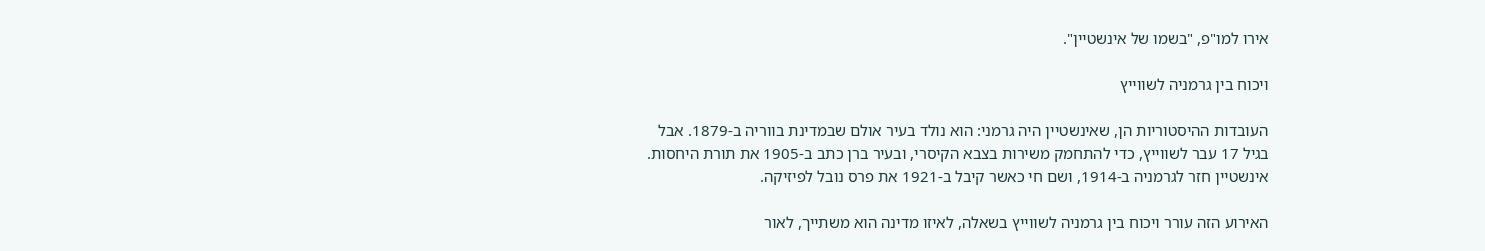אירו למו"פ, "בשמו של אינשטיין".

ויכוח בין גרמניה לשווייץ

העובדות ההיסטוריות הן, שאינשטיין היה גרמני: הוא נולד בעיר אולם שבמדינת בווריה ב-1879. אבל בגיל 17 עבר לשווייץ, כדי להתחמק משירות בצבא הקיסרי, ובעיר ברן כתב ב-1905 את תורת היחסות. אינשטיין חזר לגרמניה ב-1914, ושם חי כאשר קיבל ב-1921 את פרס נובל לפיזיקה.

האירוע הזה עורר ויכוח בין גרמניה לשווייץ בשאלה, לאיזו מדינה הוא משתייך, לאור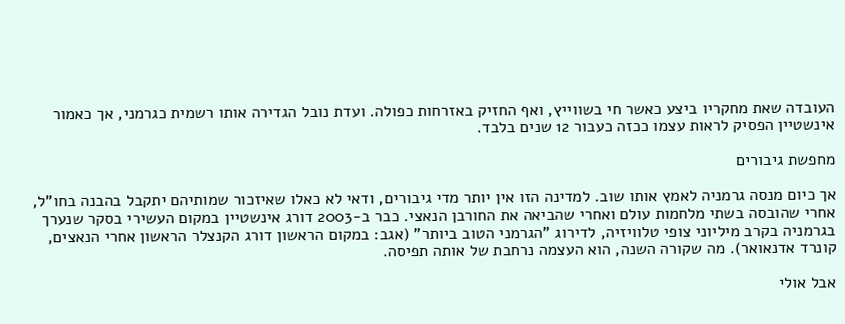העובדה שאת מחקריו ביצע כאשר חי בשווייץ, ואף החזיק באזרחות כפולה. ועדת נובל הגדירה אותו רשמית כגרמני, אך כאמור אינשטיין הפסיק לראות עצמו ככזה כעבור 12 שנים בלבד.

מחפשת גיבורים

אך כיום מנסה גרמניה לאמץ אותו שוב. למדינה הזו אין יותר מדי גיבורים, ודאי לא כאלו שאיזכור שמותיהם יתקבל בהבנה בחו"ל, אחרי שהובסה בשתי מלחמות עולם ואחרי שהביאה את החורבן הנאצי. כבר ב-2003 דורג אינשטיין במקום העשירי בסקר שנערך בגרמניה בקרב מיליוני צופי טלוויזיה, לדירוג "הגרמני הטוב ביותר" (אגב: במקום הראשון דורג הקנצלר הראשון אחרי הנאצים, קונרד אדנאואר). מה שקורה השנה, הוא העצמה נרחבת של אותה תפיסה.

אבל אולי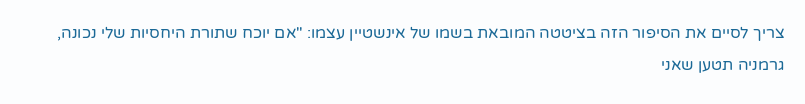צריך לסיים את הסיפור הזה בציטטה המובאת בשמו של אינשטיין עצמו: "אם יוכח שתורת היחסיות שלי נכונה, גרמניה תטען שאני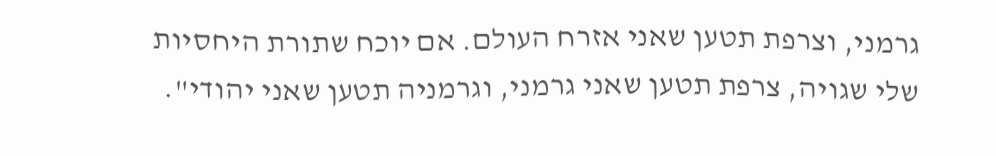גרמני, וצרפת תטען שאני אזרח העולם. אם יוכח שתורת היחסיות שלי שגויה, צרפת תטען שאני גרמני, וגרמניה תטען שאני יהודי".